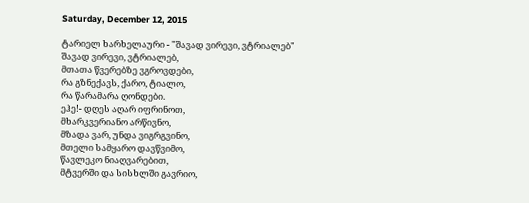Saturday, December 12, 2015

ტარიელ ხარხელაური - "შავად ვირევი, ვტრიალებ"
შავად ვირევი, ვტრიალებ,
მთათა წვერებზე ვგროვდები,
რა გზნექავს, ქარო, ტიალო,
რა წარამარა ღონდები.
ეჰე!- დღეს აღარ იფრინოთ,
მხარკვერიანო არწივნო,
მზადა ვარ, უნდა ვიგრგვინო,
მთელი სამყარო დავწვიმო,
წავლეკო ნიაღვარებით,
მტვერში და სისხლში გავრიო,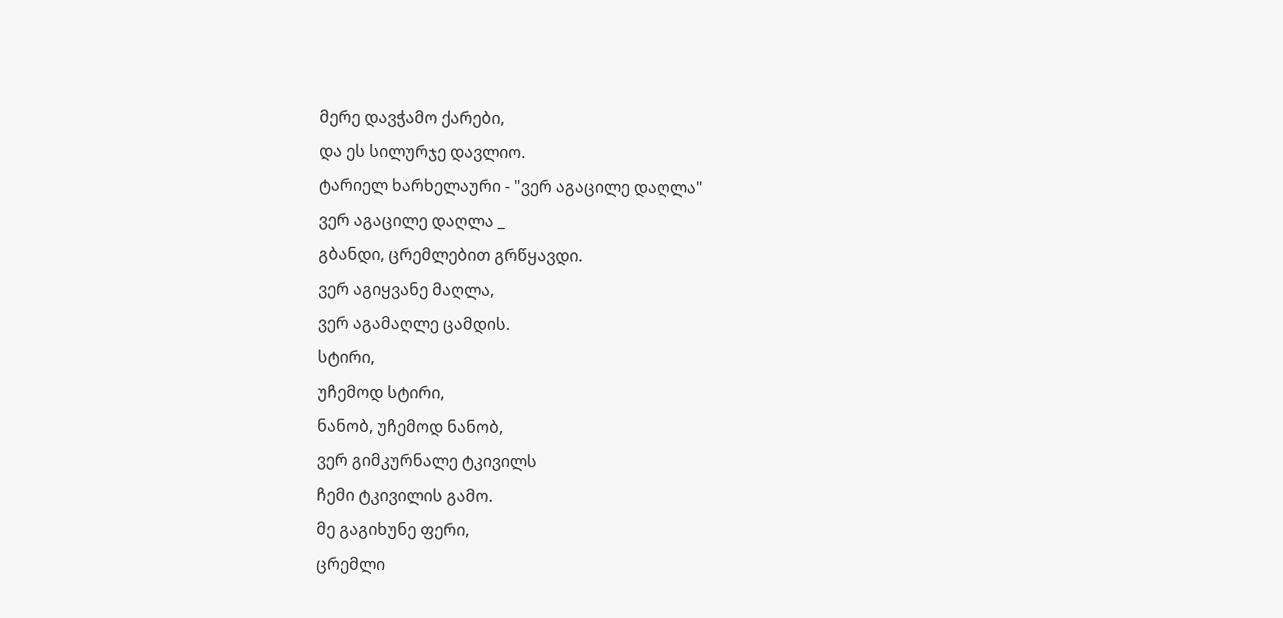მერე დავჭამო ქარები,
და ეს სილურჯე დავლიო.
ტარიელ ხარხელაური - "ვერ აგაცილე დაღლა"
ვერ აგაცილე დაღლა _
გბანდი, ცრემლებით გრწყავდი.
ვერ აგიყვანე მაღლა,
ვერ აგამაღლე ცამდის.
სტირი,
უჩემოდ სტირი,
ნანობ, უჩემოდ ნანობ,
ვერ გიმკურნალე ტკივილს
ჩემი ტკივილის გამო.
მე გაგიხუნე ფერი,
ცრემლი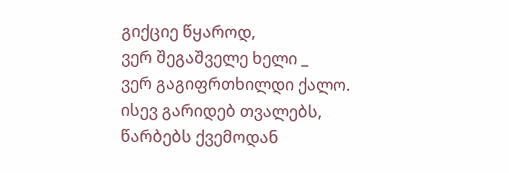გიქციე წყაროდ,
ვერ შეგაშველე ხელი _
ვერ გაგიფრთხილდი ქალო.
ისევ გარიდებ თვალებს,
წარბებს ქვემოდან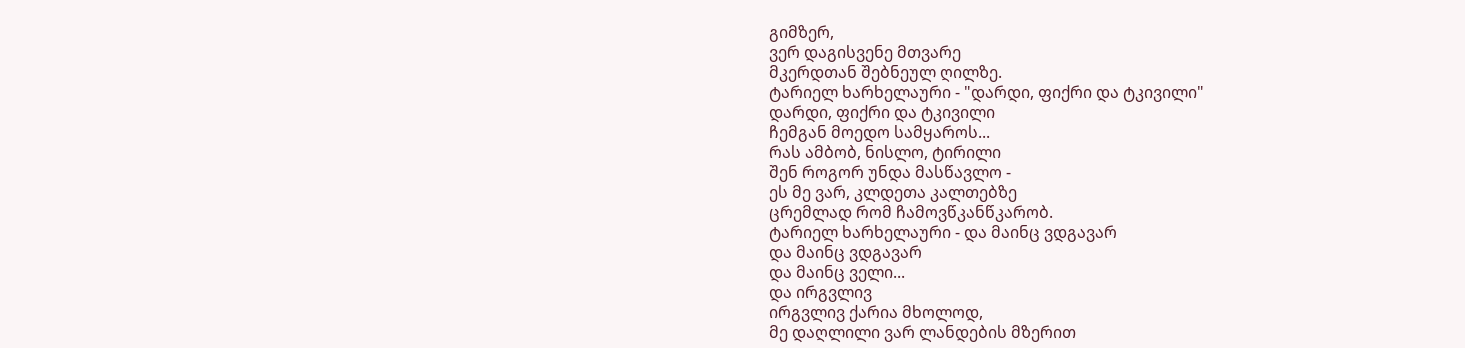გიმზერ,
ვერ დაგისვენე მთვარე
მკერდთან შებნეულ ღილზე.
ტარიელ ხარხელაური - "დარდი, ფიქრი და ტკივილი"
დარდი, ფიქრი და ტკივილი
ჩემგან მოედო სამყაროს...
რას ამბობ, ნისლო, ტირილი
შენ როგორ უნდა მასწავლო -
ეს მე ვარ, კლდეთა კალთებზე
ცრემლად რომ ჩამოვწკანწკარობ.
ტარიელ ხარხელაური - და მაინც ვდგავარ
და მაინც ვდგავარ
და მაინც ველი...
და ირგვლივ
ირგვლივ ქარია მხოლოდ,
მე დაღლილი ვარ ლანდების მზერით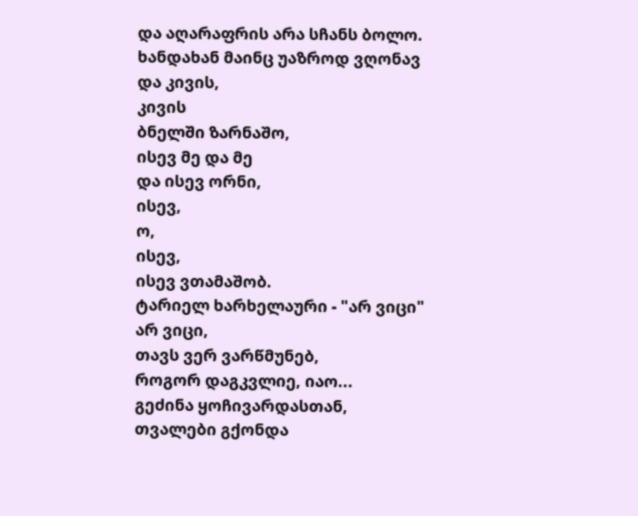და აღარაფრის არა სჩანს ბოლო.
ხანდახან მაინც უაზროდ ვღონავ
და კივის,
კივის
ბნელში ზარნაშო,
ისევ მე და მე
და ისევ ორნი,
ისევ,
ო,
ისევ,
ისევ ვთამაშობ.
ტარიელ ხარხელაური - "არ ვიცი"
არ ვიცი,
თავს ვერ ვარწმუნებ,
როგორ დაგკვლიე, იაო...
გეძინა ყოჩივარდასთან,
თვალები გქონდა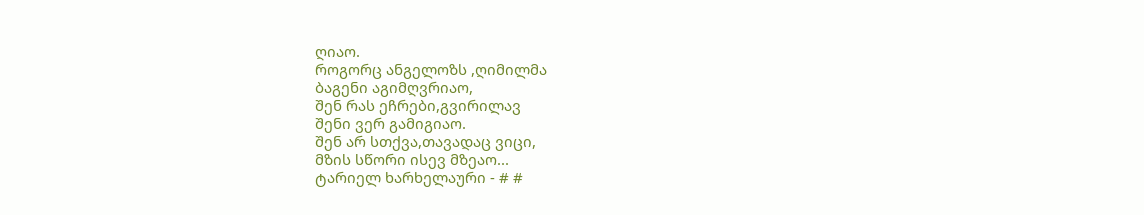ღიაო.
როგორც ანგელოზს ,ღიმილმა
ბაგენი აგიმღვრიაო,
შენ რას ეჩრები,გვირილავ
შენი ვერ გამიგიაო.
შენ არ სთქვა,თავადაც ვიცი,
მზის სწორი ისევ მზეაო...
ტარიელ ხარხელაური - # #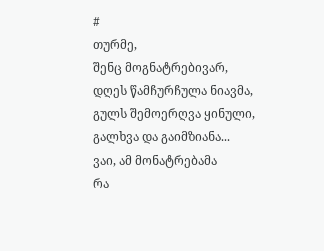#
თურმე,
შენც მოგნატრებივარ,
დღეს წამჩურჩულა ნიავმა,
გულს შემოერღვა ყინული,
გალხვა და გაიმზიანა...
ვაი, ამ მონატრებამა
რა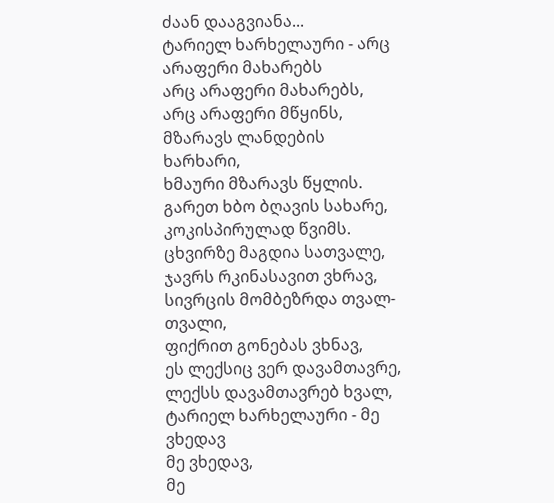ძაან დააგვიანა...
ტარიელ ხარხელაური - არც არაფერი მახარებს
არც არაფერი მახარებს,
არც არაფერი მწყინს,
მზარავს ლანდების ხარხარი,
ხმაური მზარავს წყლის.
გარეთ ხბო ბღავის სახარე,
კოკისპირულად წვიმს.
ცხვირზე მაგდია სათვალე,
ჯავრს რკინასავით ვხრავ,
სივრცის მომბეზრდა თვალ-თვალი,
ფიქრით გონებას ვხნავ,
ეს ლექსიც ვერ დავამთავრე,
ლექსს დავამთავრებ ხვალ,
ტარიელ ხარხელაური - მე ვხედავ
მე ვხედავ,
მე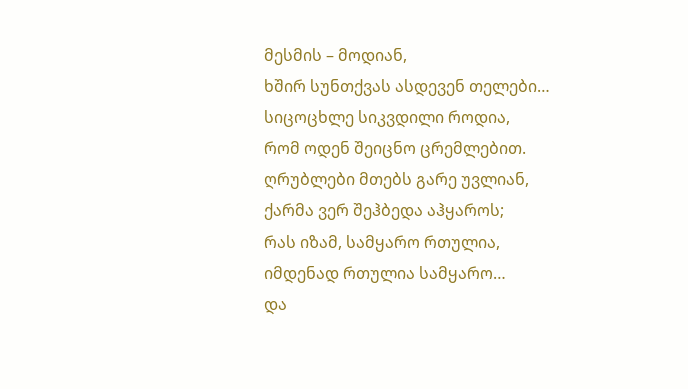მესმის – მოდიან,
ხშირ სუნთქვას ასდევენ თელები…
სიცოცხლე სიკვდილი როდია,
რომ ოდენ შეიცნო ცრემლებით.
ღრუბლები მთებს გარე უვლიან,
ქარმა ვერ შეჰბედა აჰყაროს;
რას იზამ, სამყარო რთულია,
იმდენად რთულია სამყარო…
და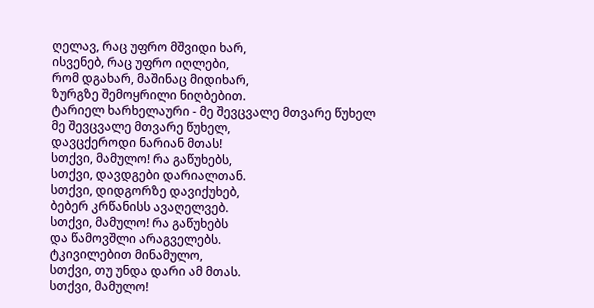ღელავ, რაც უფრო მშვიდი ხარ,
ისვენებ, რაც უფრო იღლები,
რომ დგახარ, მაშინაც მიდიხარ,
ზურგზე შემოყრილი ნიღბებით.
ტარიელ ხარხელაური - მე შევცვალე მთვარე წუხელ
მე შევცვალე მთვარე წუხელ,
დავცქეროდი ნარიან მთას!
სთქვი, მამულო! რა გაწუხებს,
სთქვი, დავდგები დარიალთან.
სთქვი, დიდგორზე დავიქუხებ,
ბებერ კრწანისს ავაღელვებ.
სთქვი, მამულო! რა გაწუხებს
და წამოვშლი არაგველებს.
ტკივილებით მინამულო,
სთქვი, თუ უნდა დარი ამ მთას.
სთქვი, მამულო!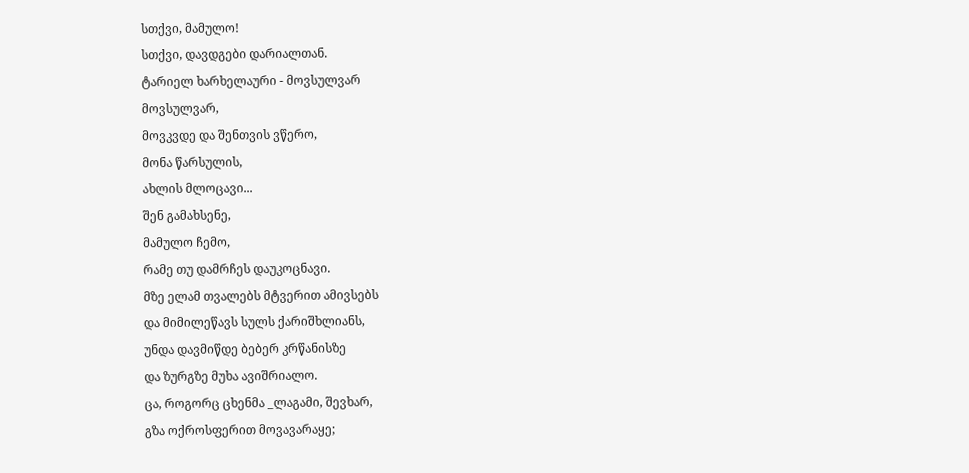სთქვი, მამულო!
სთქვი, დავდგები დარიალთან.
ტარიელ ხარხელაური - მოვსულვარ
მოვსულვარ,
მოვკვდე და შენთვის ვწერო,
მონა წარსულის,
ახლის მლოცავი...
შენ გამახსენე,
მამულო ჩემო,
რამე თუ დამრჩეს დაუკოცნავი.
მზე ელამ თვალებს მტვერით ამივსებს
და მიმილეწავს სულს ქარიშხლიანს,
უნდა დავმიწდე ბებერ კრწანისზე
და ზურგზე მუხა ავიშრიალო.
ცა, როგორც ცხენმა _ლაგამი, შევხარ,
გზა ოქროსფერით მოვავარაყე;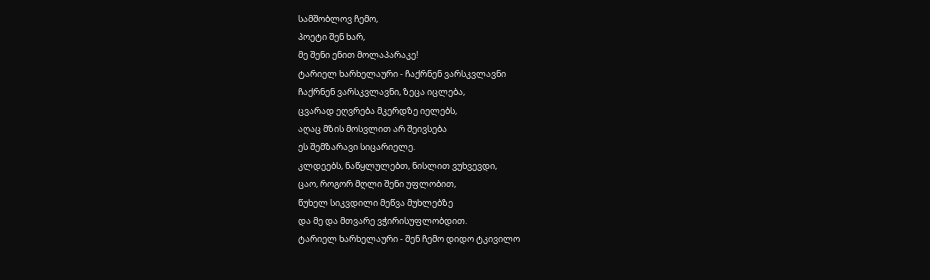სამშობლოვ ჩემო,
პოეტი შენ ხარ,
მე შენი ენით მოლაპარაკე!
ტარიელ ხარხელაური - ჩაქრნენ ვარსკვლავნი
ჩაქრნენ ვარსკვლავნი, ზეცა იცლება,
ცვარად ეღვრება მკერდზე იელებს,
აღაც მზის მოსვლით არ შეივსება
ეს შემზარავი სიცარიელე.
კლდეებს, ნაწყლულებთ, ნისლით ვუხვევდი,
ცაო, როგორ მღლი შენი უფლობით,
წუხელ სიკვდილი მეწვა მუხლებზე
და მე და მთვარე ვჭირისუფლობდით.
ტარიელ ხარხელაური - შენ ჩემო დიდო ტკივილო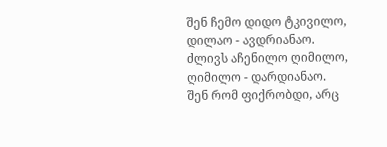შენ ჩემო დიდო ტკივილო,
დილაო - ავდრიანაო.
ძლივს აჩენილო ღიმილო,
ღიმილო - დარდიანაო.
შენ რომ ფიქრობდი, არც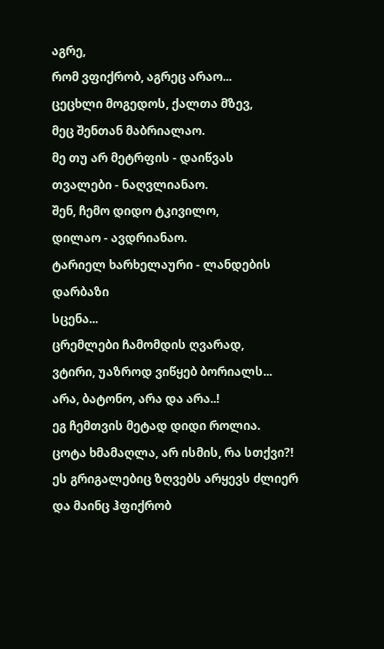აგრე,
რომ ვფიქრობ, აგრეც არაო...
ცეცხლი მოგედოს, ქალთა მზევ,
მეც შენთან მაბრიალაო.
მე თუ არ მეტრფის - დაიწვას
თვალები - ნაღვლიანაო.
შენ, ჩემო დიდო ტკივილო,
დილაო - ავდრიანაო.
ტარიელ ხარხელაური - ლანდების დარბაზი
სცენა...
ცრემლები ჩამომდის ღვარად,
ვტირი, უაზროდ ვიწყებ ბორიალს...
არა, ბატონო, არა და არა..!
ეგ ჩემთვის მეტად დიდი როლია.
ცოტა ხმამაღლა, არ ისმის, რა სთქვი?!
ეს გრიგალებიც ზღვებს არყევს ძლიერ
და მაინც ჰფიქრობ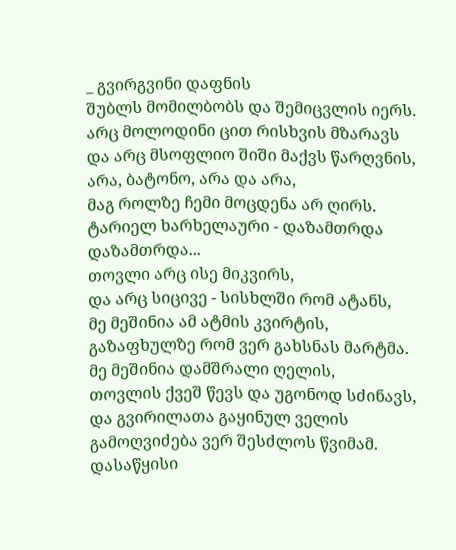_ გვირგვინი დაფნის
შუბლს მომილბობს და შემიცვლის იერს.
არც მოლოდინი ცით რისხვის მზარავს
და არც მსოფლიო შიში მაქვს წარღვნის,
არა, ბატონო, არა და არა,
მაგ როლზე ჩემი მოცდენა არ ღირს.
ტარიელ ხარხელაური - დაზამთრდა
დაზამთრდა...
თოვლი არც ისე მიკვირს,
და არც სიცივე - სისხლში რომ ატანს,
მე მეშინია ამ ატმის კვირტის,
გაზაფხულზე რომ ვერ გახსნას მარტმა.
მე მეშინია დამშრალი ღელის,
თოვლის ქვეშ წევს და უგონოდ სძინავს,
და გვირილათა გაყინულ ველის
გამოღვიძება ვერ შესძლოს წვიმამ.
დასაწყისი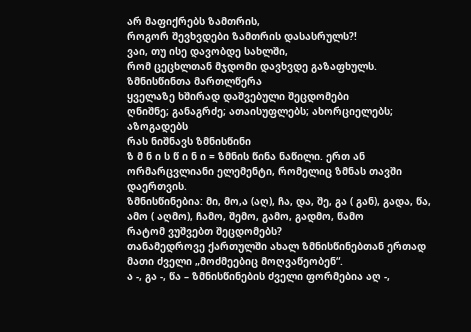არ მაფიქრებს ზამთრის,
როგორ შევხვდები ზამთრის დასასრულს?!
ვაი, თუ ისე დავობდე სახლში,
რომ ცეცხლთან მჯდომი დავხვდე გაზაფხულს.
ზმნისწინთა მართლწერა
ყველაზე ხშირად დაშვებული შეცდომები
ღნიშნე; განაგრძე; ათაისუფლებს; ახორციელებს; აზოგადებს
რას ნიშნავს ზმნისწინი
ზ მ ნ ი ს წ ი ნ ი = ზმნის წინა ნაწილი. ერთ ან ორმარცვლიანი ელემენტი, რომელიც ზმნას თავში დაერთვის.
ზმნისწინებია: მი, მო,ა (აღ), ჩა, და, შე, გა ( გან), გადა, წა, ამო ( აღმო), ჩამო, შემო, გამო, გადმო, წამო
რატომ ვუშვებთ შეცდომებს?
თანამედროვე ქართულში ახალ ზმნისწინებთან ერთად მათი ძველი „მოძმეებიც მოღვაწეობენ“.
ა -, გა -, წა – ზმნისწინების ძველი ფორმებია აღ -,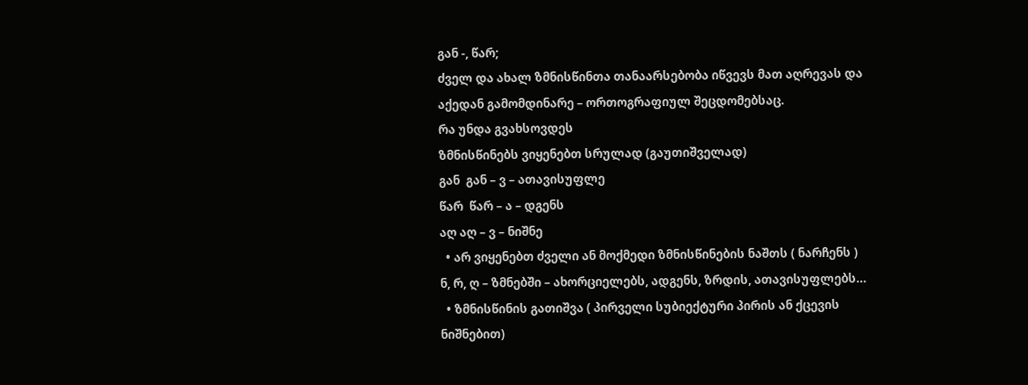გან -, წარ;
ძველ და ახალ ზმნისწინთა თანაარსებობა იწვევს მათ აღრევას და აქედან გამომდინარე – ორთოგრაფიულ შეცდომებსაც.
რა უნდა გვახსოვდეს
ზმნისწინებს ვიყენებთ სრულად (გაუთიშველად)
გან  გან – ვ – ათავისუფლე
წარ  წარ – ა – დგენს
აღ აღ – ვ – ნიშნე
  • არ ვიყენებთ ძველი ან მოქმედი ზმნისწინების ნაშთს ( ნარჩენს ) ნ, რ, ღ – ზმნებში – ახორციელებს, ადგენს, ზრდის, ათავისუფლებს…
  • ზმნისწინის გათიშვა ( პირველი სუბიექტური პირის ან ქცევის ნიშნებით)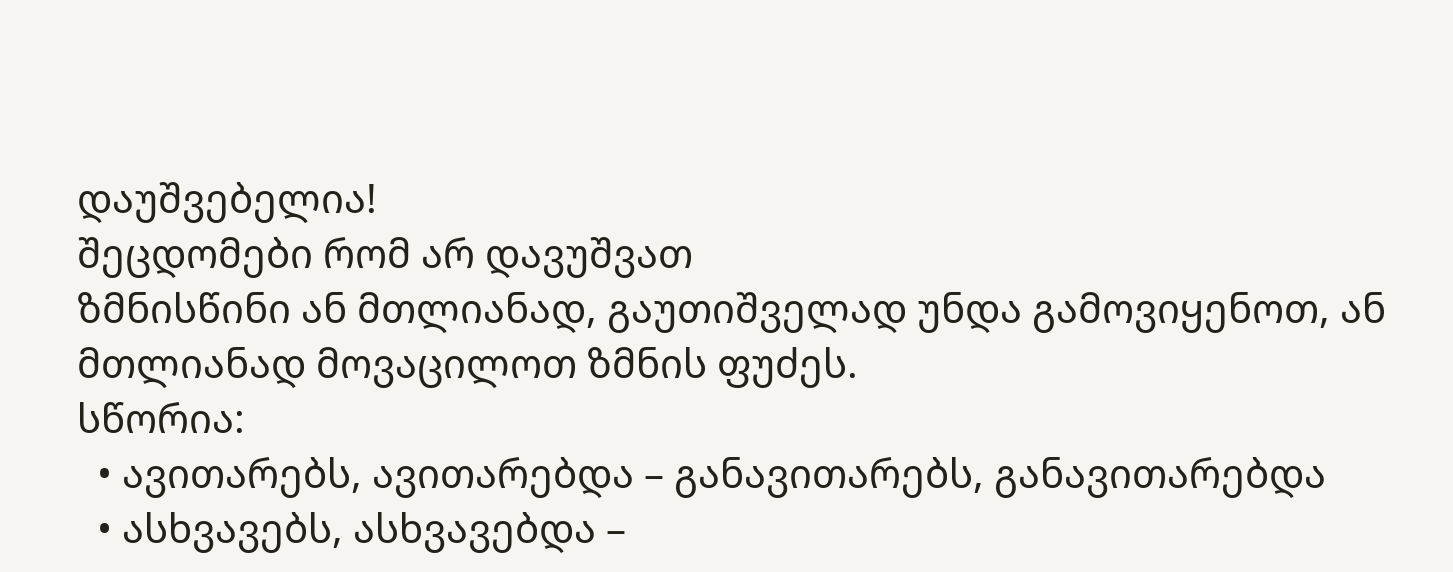დაუშვებელია!
შეცდომები რომ არ დავუშვათ
ზმნისწინი ან მთლიანად, გაუთიშველად უნდა გამოვიყენოთ, ან მთლიანად მოვაცილოთ ზმნის ფუძეს.
სწორია:
  • ავითარებს, ავითარებდა – განავითარებს, განავითარებდა
  • ასხვავებს, ასხვავებდა –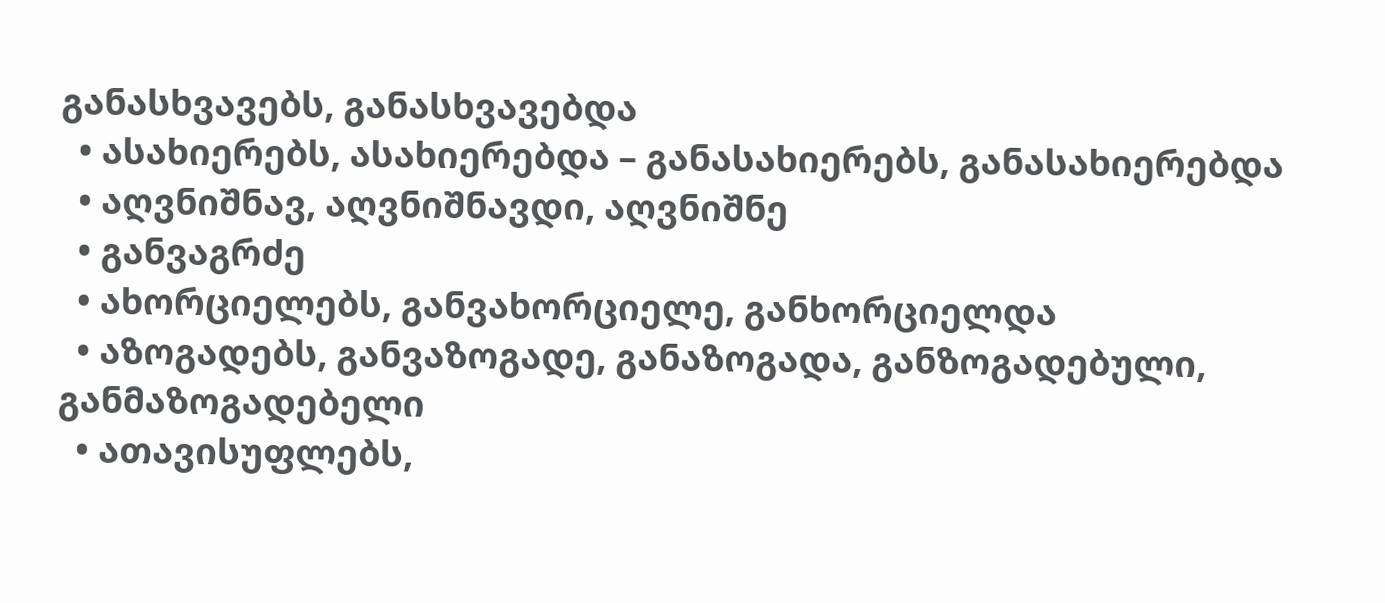განასხვავებს, განასხვავებდა
  • ასახიერებს, ასახიერებდა – განასახიერებს, განასახიერებდა
  • აღვნიშნავ, აღვნიშნავდი, აღვნიშნე
  • განვაგრძე
  • ახორციელებს, განვახორციელე, განხორციელდა
  • აზოგადებს, განვაზოგადე, განაზოგადა, განზოგადებული, განმაზოგადებელი
  • ათავისუფლებს,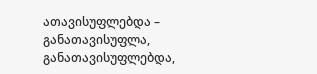ათავისუფლებდა – განათავისუფლა, განათავისუფლებდა,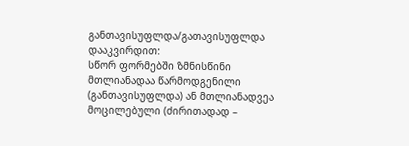განთავისუფლდა/გათავისუფლდა
დააკვირდით:
სწორ ფორმებში ზმნისწინი მთლიანადაა წარმოდგენილი (განთავისუფლდა) ან მთლიანადვეა მოცილებული (ძირითადად –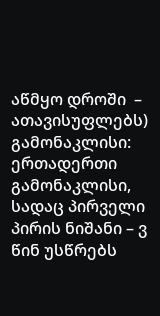აწმყო დროში  –  ათავისუფლებს)
გამონაკლისი:
ერთადერთი გამონაკლისი, სადაც პირველი პირის ნიშანი – ვ წინ უსწრებს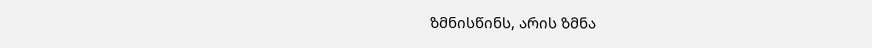ზმნისწინს, არის ზმნა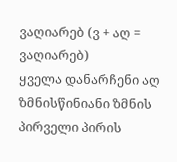ვაღიარებ (ვ + აღ = ვაღიარებ)
ყველა დანარჩენი აღ   ზმნისწინიანი ზმნის პირველი პირის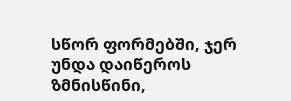სწორ ფორმებში, ჯერ უნდა დაიწეროს ზმნისწინი,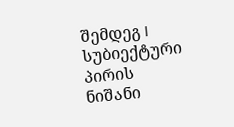შემდეგ I სუბიექტური პირის ნიშანი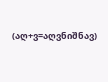(აღ+ვ=აღვნიშნავ)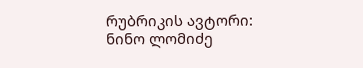რუბრიკის ავტორი: ნინო ლომიძე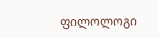ფილოლოგი